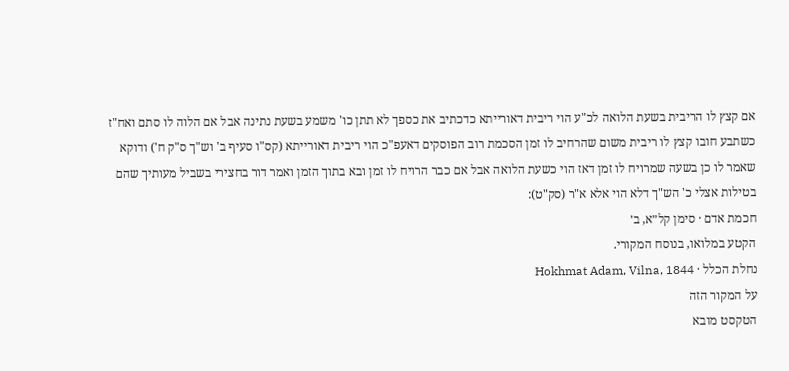אם קצץ לו הריבית בשעת הלואה לכ"ע הוי ריבית דאורייתא כדכתיב את כספך לא תתן כו' משמע בשעת נתינה אבל אם הלוה לו סתם ואח"ז כשתבע חובו קצץ לו ריבית משום שהרחיב לו זמן הסכמת רוב הפוסקים דאעפ"כ הוי ריבית דאורייתא (קס"ו סעיף ב' וש"ך ס"ק ח') ודוקא שאמר לו כן בשעה שמרויח לו זמן דאז הוי כשעת הלואה אבל אם כבר הרויח לו זמן ובא בתוך הזמן ואמר דור בחצירי בשביל מעותיך שהם בטילות אצלי כ' הש"ך דלא הוי אלא א"ר (סק"ט):
חכמת אדם · סימן קל״א, ב׳
הקטע במלואו, בנוסח המקורי.
נחלת הכלל · Hokhmat Adam, Vilna, 1844
על המקור הזה
הטקסט מובא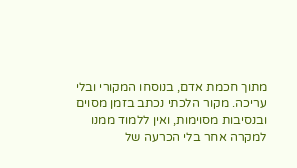מתוך חכמת אדם, בנוסחו המקורי ובלי עריכה. מקור הלכתי נכתב בזמן מסוים ובנסיבות מסוימות, ואין ללמוד ממנו למקרה אחר בלי הכרעה של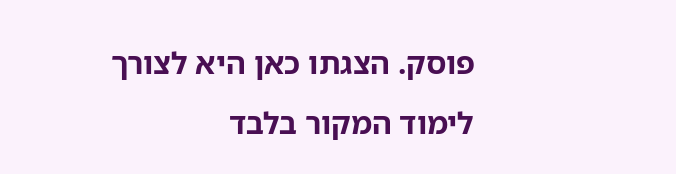פוסק. הצגתו כאן היא לצורך לימוד המקור בלבד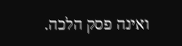ואינה פסק הלכה.